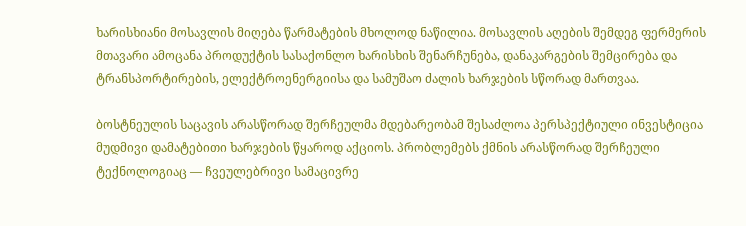ხარისხიანი მოსავლის მიღება წარმატების მხოლოდ ნაწილია. მოსავლის აღების შემდეგ ფერმერის მთავარი ამოცანა პროდუქტის სასაქონლო ხარისხის შენარჩუნება, დანაკარგების შემცირება და ტრანსპორტირების, ელექტროენერგიისა და სამუშაო ძალის ხარჯების სწორად მართვაა.

ბოსტნეულის საცავის არასწორად შერჩეულმა მდებარეობამ შესაძლოა პერსპექტიული ინვესტიცია მუდმივი დამატებითი ხარჯების წყაროდ აქციოს. პრობლემებს ქმნის არასწორად შერჩეული ტექნოლოგიაც — ჩვეულებრივი სამაცივრე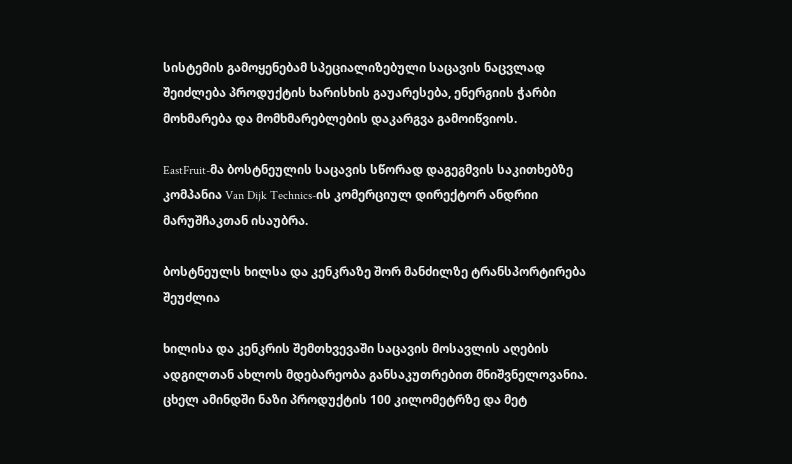სისტემის გამოყენებამ სპეციალიზებული საცავის ნაცვლად შეიძლება პროდუქტის ხარისხის გაუარესება, ენერგიის ჭარბი მოხმარება და მომხმარებლების დაკარგვა გამოიწვიოს.

EastFruit-მა ბოსტნეულის საცავის სწორად დაგეგმვის საკითხებზე კომპანია Van Dijk Technics-ის კომერციულ დირექტორ ანდრიი მარუშჩაკთან ისაუბრა.

ბოსტნეულს ხილსა და კენკრაზე შორ მანძილზე ტრანსპორტირება შეუძლია

ხილისა და კენკრის შემთხვევაში საცავის მოსავლის აღების ადგილთან ახლოს მდებარეობა განსაკუთრებით მნიშვნელოვანია. ცხელ ამინდში ნაზი პროდუქტის 100 კილომეტრზე და მეტ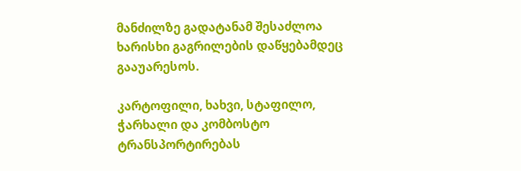მანძილზე გადატანამ შესაძლოა ხარისხი გაგრილების დაწყებამდეც გააუარესოს.

კარტოფილი, ხახვი, სტაფილო, ჭარხალი და კომბოსტო ტრანსპორტირებას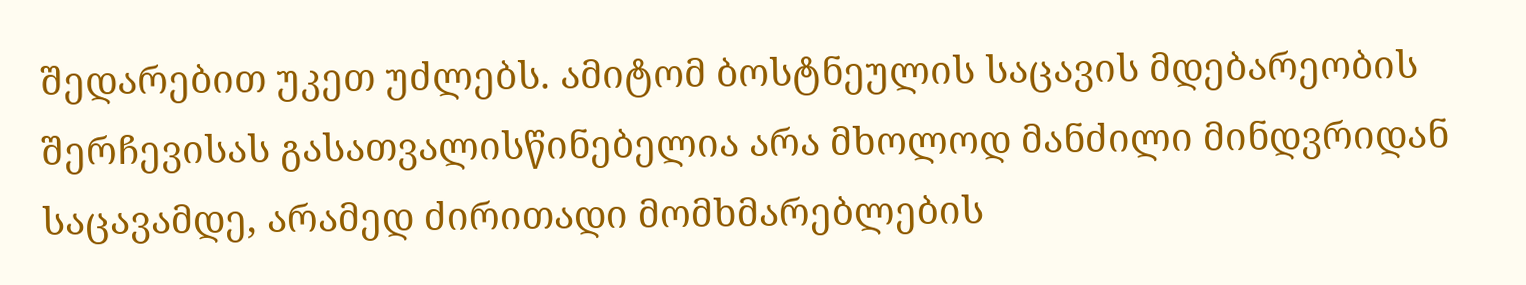შედარებით უკეთ უძლებს. ამიტომ ბოსტნეულის საცავის მდებარეობის შერჩევისას გასათვალისწინებელია არა მხოლოდ მანძილი მინდვრიდან საცავამდე, არამედ ძირითადი მომხმარებლების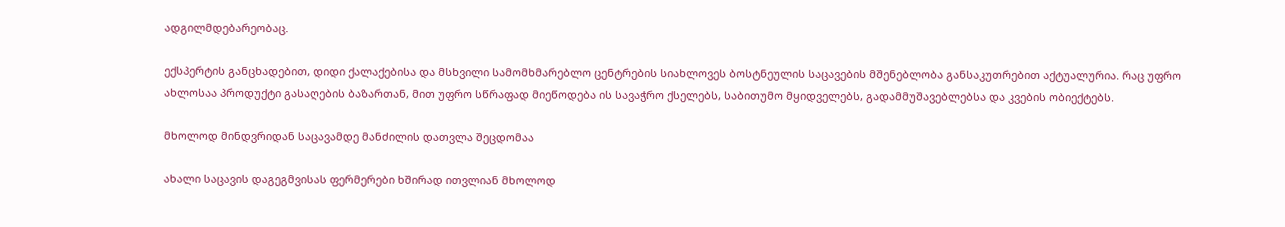ადგილმდებარეობაც.

ექსპერტის განცხადებით, დიდი ქალაქებისა და მსხვილი სამომხმარებლო ცენტრების სიახლოვეს ბოსტნეულის საცავების მშენებლობა განსაკუთრებით აქტუალურია. რაც უფრო ახლოსაა პროდუქტი გასაღების ბაზართან, მით უფრო სწრაფად მიეწოდება ის სავაჭრო ქსელებს, საბითუმო მყიდველებს, გადამმუშავებლებსა და კვების ობიექტებს.

მხოლოდ მინდვრიდან საცავამდე მანძილის დათვლა შეცდომაა

ახალი საცავის დაგეგმვისას ფერმერები ხშირად ითვლიან მხოლოდ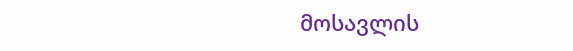მოსავლის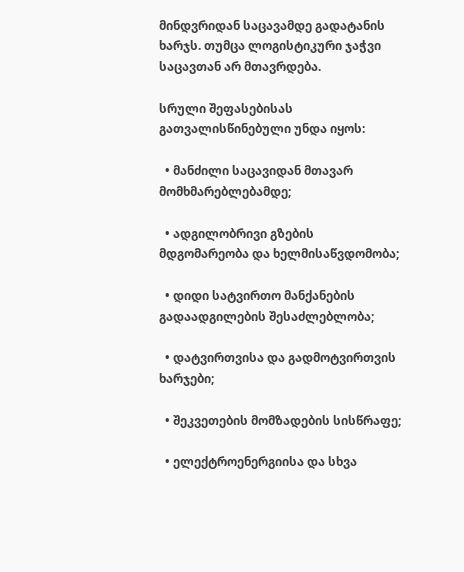მინდვრიდან საცავამდე გადატანის ხარჯს. თუმცა ლოგისტიკური ჯაჭვი საცავთან არ მთავრდება.

სრული შეფასებისას გათვალისწინებული უნდა იყოს:

  • მანძილი საცავიდან მთავარ მომხმარებლებამდე;

  • ადგილობრივი გზების მდგომარეობა და ხელმისაწვდომობა;

  • დიდი სატვირთო მანქანების გადაადგილების შესაძლებლობა;

  • დატვირთვისა და გადმოტვირთვის ხარჯები;

  • შეკვეთების მომზადების სისწრაფე;

  • ელექტროენერგიისა და სხვა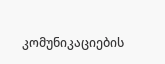კომუნიკაციების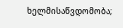ხელმისაწვდომობა;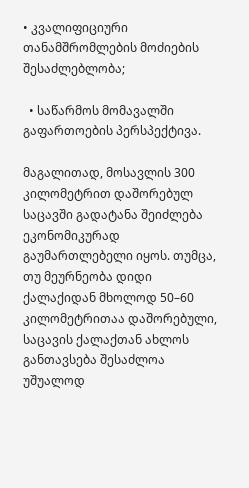• კვალიფიციური თანამშრომლების მოძიების შესაძლებლობა;

  • საწარმოს მომავალში გაფართოების პერსპექტივა.

მაგალითად, მოსავლის 300 კილომეტრით დაშორებულ საცავში გადატანა შეიძლება ეკონომიკურად გაუმართლებელი იყოს. თუმცა, თუ მეურნეობა დიდი ქალაქიდან მხოლოდ 50–60 კილომეტრითაა დაშორებული, საცავის ქალაქთან ახლოს განთავსება შესაძლოა უშუალოდ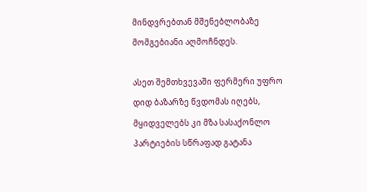მინდვრებთან მშენებლობაზე მომგებიანი აღმოჩნდეს.

ასეთ შემთხვევაში ფერმერი უფრო დიდ ბაზარზე წვდომას იღებს, მყიდველებს კი მზა სასაქონლო პარტიების სწრაფად გატანა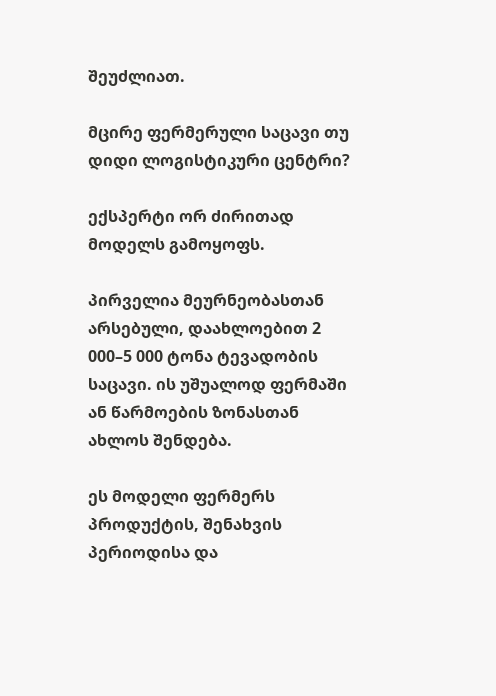შეუძლიათ.

მცირე ფერმერული საცავი თუ დიდი ლოგისტიკური ცენტრი?

ექსპერტი ორ ძირითად მოდელს გამოყოფს.

პირველია მეურნეობასთან არსებული, დაახლოებით 2 000–5 000 ტონა ტევადობის საცავი. ის უშუალოდ ფერმაში ან წარმოების ზონასთან ახლოს შენდება.

ეს მოდელი ფერმერს პროდუქტის, შენახვის პერიოდისა და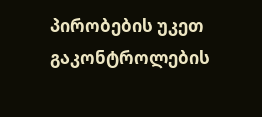პირობების უკეთ გაკონტროლების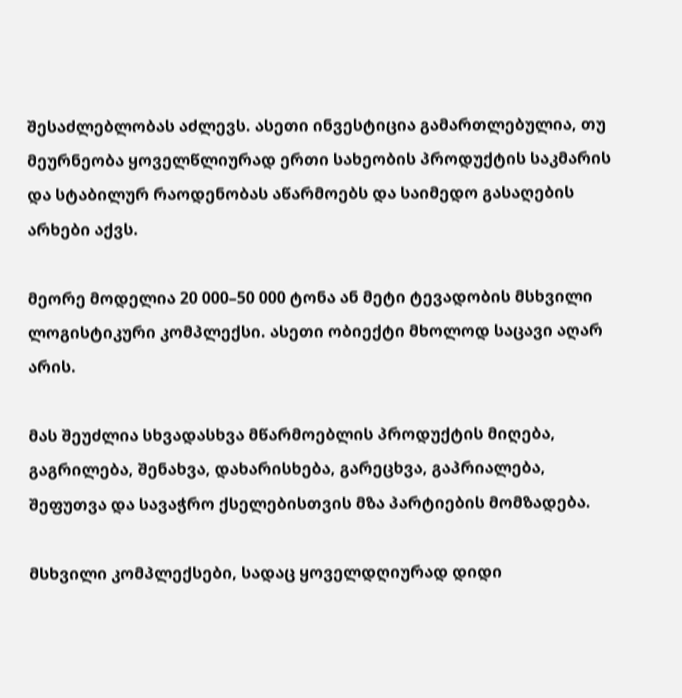შესაძლებლობას აძლევს. ასეთი ინვესტიცია გამართლებულია, თუ მეურნეობა ყოველწლიურად ერთი სახეობის პროდუქტის საკმარის და სტაბილურ რაოდენობას აწარმოებს და საიმედო გასაღების არხები აქვს.

მეორე მოდელია 20 000–50 000 ტონა ან მეტი ტევადობის მსხვილი ლოგისტიკური კომპლექსი. ასეთი ობიექტი მხოლოდ საცავი აღარ არის.

მას შეუძლია სხვადასხვა მწარმოებლის პროდუქტის მიღება, გაგრილება, შენახვა, დახარისხება, გარეცხვა, გაპრიალება, შეფუთვა და სავაჭრო ქსელებისთვის მზა პარტიების მომზადება.

მსხვილი კომპლექსები, სადაც ყოველდღიურად დიდი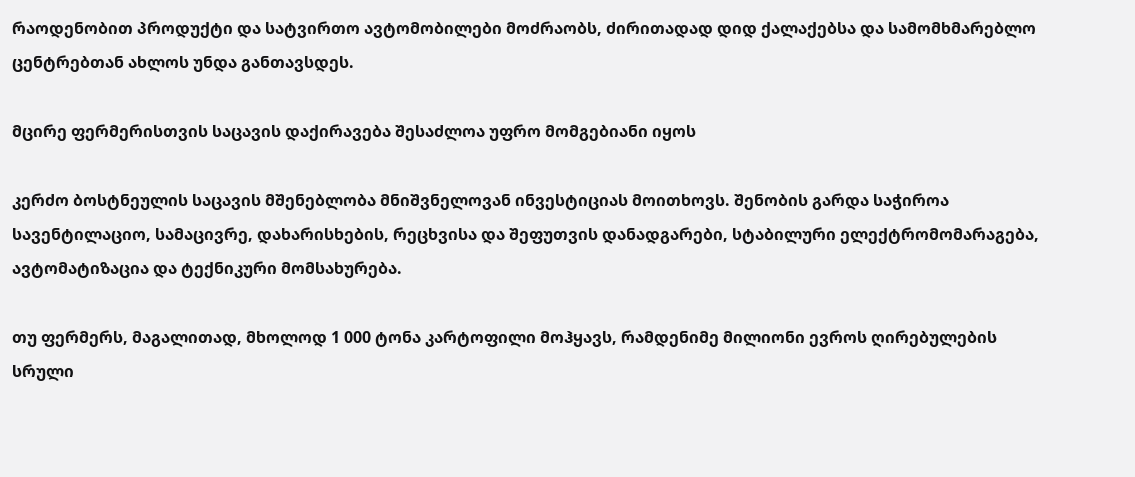რაოდენობით პროდუქტი და სატვირთო ავტომობილები მოძრაობს, ძირითადად დიდ ქალაქებსა და სამომხმარებლო ცენტრებთან ახლოს უნდა განთავსდეს.

მცირე ფერმერისთვის საცავის დაქირავება შესაძლოა უფრო მომგებიანი იყოს

კერძო ბოსტნეულის საცავის მშენებლობა მნიშვნელოვან ინვესტიციას მოითხოვს. შენობის გარდა საჭიროა სავენტილაციო, სამაცივრე, დახარისხების, რეცხვისა და შეფუთვის დანადგარები, სტაბილური ელექტრომომარაგება, ავტომატიზაცია და ტექნიკური მომსახურება.

თუ ფერმერს, მაგალითად, მხოლოდ 1 000 ტონა კარტოფილი მოჰყავს, რამდენიმე მილიონი ევროს ღირებულების სრული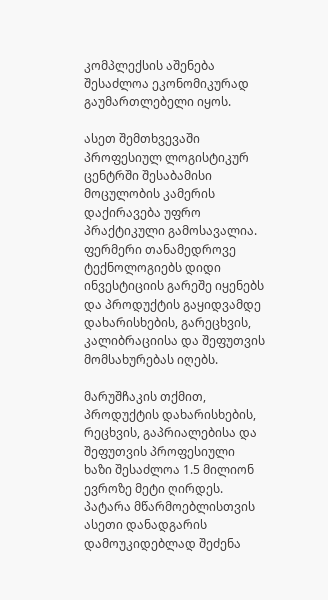კომპლექსის აშენება შესაძლოა ეკონომიკურად გაუმართლებელი იყოს.

ასეთ შემთხვევაში პროფესიულ ლოგისტიკურ ცენტრში შესაბამისი მოცულობის კამერის დაქირავება უფრო პრაქტიკული გამოსავალია. ფერმერი თანამედროვე ტექნოლოგიებს დიდი ინვესტიციის გარეშე იყენებს და პროდუქტის გაყიდვამდე დახარისხების, გარეცხვის, კალიბრაციისა და შეფუთვის მომსახურებას იღებს.

მარუშჩაკის თქმით, პროდუქტის დახარისხების, რეცხვის, გაპრიალებისა და შეფუთვის პროფესიული ხაზი შესაძლოა 1.5 მილიონ ევროზე მეტი ღირდეს. პატარა მწარმოებლისთვის ასეთი დანადგარის დამოუკიდებლად შეძენა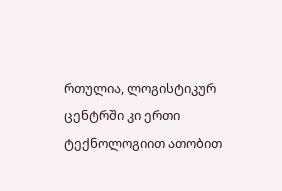რთულია, ლოგისტიკურ ცენტრში კი ერთი ტექნოლოგიით ათობით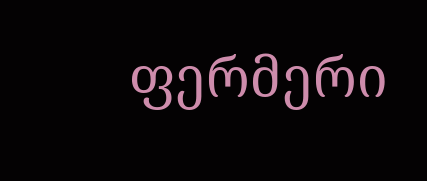ფერმერი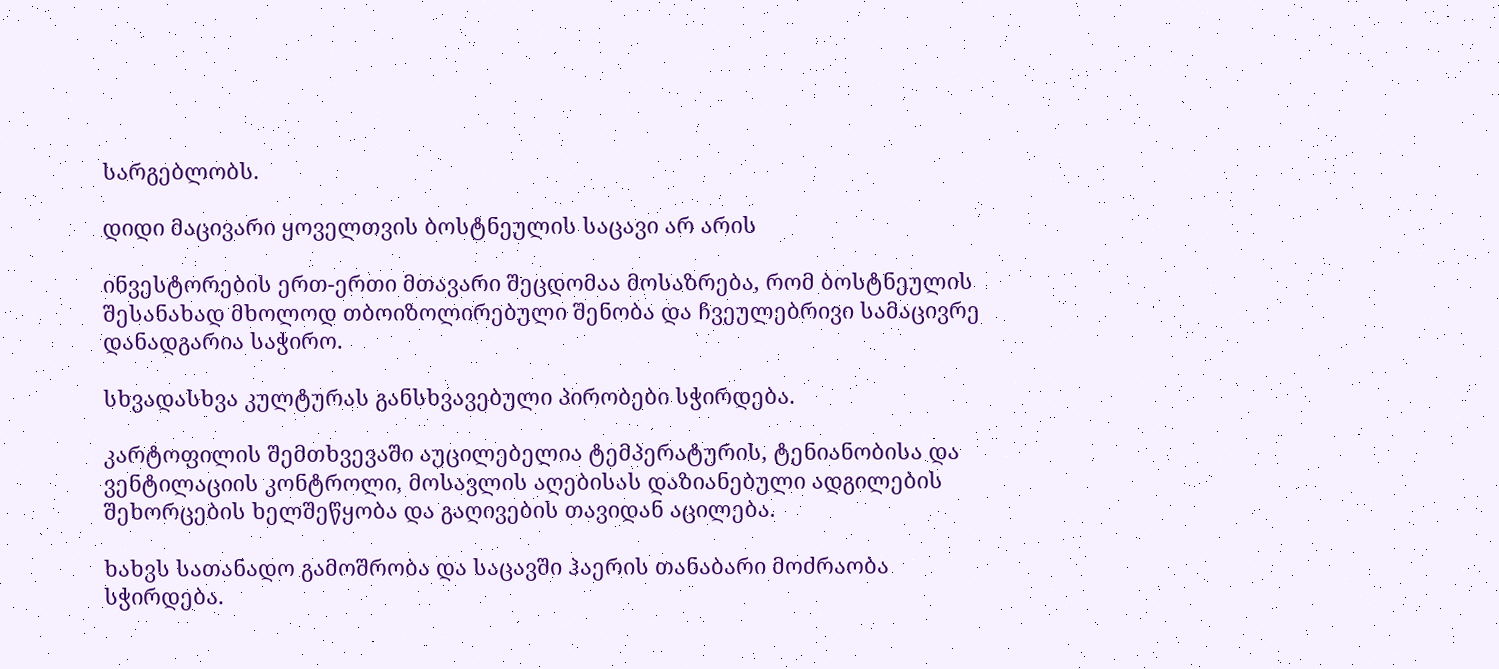სარგებლობს.

დიდი მაცივარი ყოველთვის ბოსტნეულის საცავი არ არის

ინვესტორების ერთ-ერთი მთავარი შეცდომაა მოსაზრება, რომ ბოსტნეულის შესანახად მხოლოდ თბოიზოლირებული შენობა და ჩვეულებრივი სამაცივრე დანადგარია საჭირო.

სხვადასხვა კულტურას განსხვავებული პირობები სჭირდება.

კარტოფილის შემთხვევაში აუცილებელია ტემპერატურის, ტენიანობისა და ვენტილაციის კონტროლი, მოსავლის აღებისას დაზიანებული ადგილების შეხორცების ხელშეწყობა და გაღივების თავიდან აცილება.

ხახვს სათანადო გამოშრობა და საცავში ჰაერის თანაბარი მოძრაობა სჭირდება.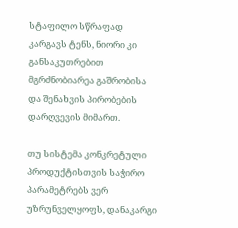სტაფილო სწრაფად კარგავს ტენს, ნიორი კი განსაკუთრებით მგრძნობიარეა გაშრობისა და შენახვის პირობების დარღვევის მიმართ.

თუ სისტემა კონკრეტული პროდუქტისთვის საჭირო პარამეტრებს ვერ უზრუნველყოფს, დანაკარგი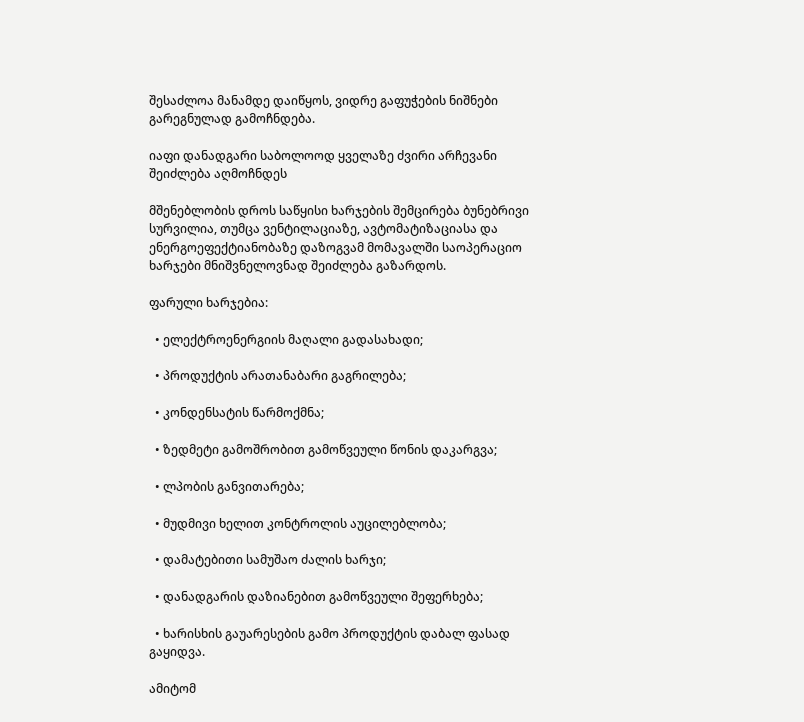შესაძლოა მანამდე დაიწყოს, ვიდრე გაფუჭების ნიშნები გარეგნულად გამოჩნდება.

იაფი დანადგარი საბოლოოდ ყველაზე ძვირი არჩევანი შეიძლება აღმოჩნდეს

მშენებლობის დროს საწყისი ხარჯების შემცირება ბუნებრივი სურვილია, თუმცა ვენტილაციაზე, ავტომატიზაციასა და ენერგოეფექტიანობაზე დაზოგვამ მომავალში საოპერაციო ხარჯები მნიშვნელოვნად შეიძლება გაზარდოს.

ფარული ხარჯებია:

  • ელექტროენერგიის მაღალი გადასახადი;

  • პროდუქტის არათანაბარი გაგრილება;

  • კონდენსატის წარმოქმნა;

  • ზედმეტი გამოშრობით გამოწვეული წონის დაკარგვა;

  • ლპობის განვითარება;

  • მუდმივი ხელით კონტროლის აუცილებლობა;

  • დამატებითი სამუშაო ძალის ხარჯი;

  • დანადგარის დაზიანებით გამოწვეული შეფერხება;

  • ხარისხის გაუარესების გამო პროდუქტის დაბალ ფასად გაყიდვა.

ამიტომ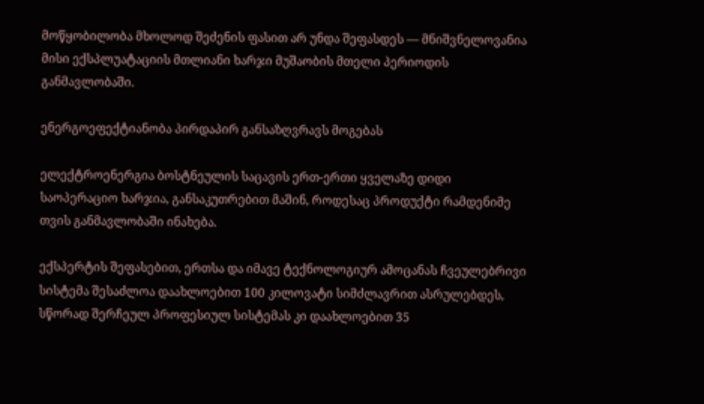მოწყობილობა მხოლოდ შეძენის ფასით არ უნდა შეფასდეს — მნიშვნელოვანია მისი ექსპლუატაციის მთლიანი ხარჯი მუშაობის მთელი პერიოდის განმავლობაში.

ენერგოეფექტიანობა პირდაპირ განსაზღვრავს მოგებას

ელექტროენერგია ბოსტნეულის საცავის ერთ-ერთი ყველაზე დიდი საოპერაციო ხარჯია, განსაკუთრებით მაშინ, როდესაც პროდუქტი რამდენიმე თვის განმავლობაში ინახება.

ექსპერტის შეფასებით, ერთსა და იმავე ტექნოლოგიურ ამოცანას ჩვეულებრივი სისტემა შესაძლოა დაახლოებით 100 კილოვატი სიმძლავრით ასრულებდეს, სწორად შერჩეულ პროფესიულ სისტემას კი დაახლოებით 35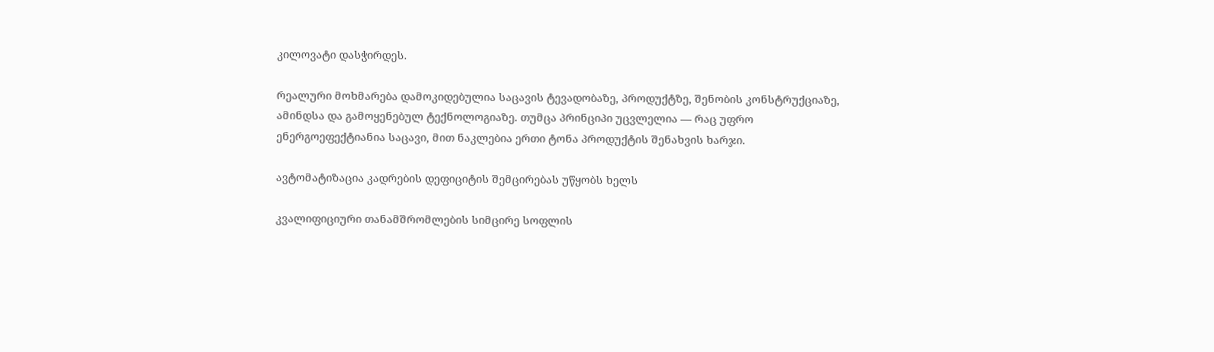კილოვატი დასჭირდეს.

რეალური მოხმარება დამოკიდებულია საცავის ტევადობაზე, პროდუქტზე, შენობის კონსტრუქციაზე, ამინდსა და გამოყენებულ ტექნოლოგიაზე. თუმცა პრინციპი უცვლელია — რაც უფრო ენერგოეფექტიანია საცავი, მით ნაკლებია ერთი ტონა პროდუქტის შენახვის ხარჯი.

ავტომატიზაცია კადრების დეფიციტის შემცირებას უწყობს ხელს

კვალიფიციური თანამშრომლების სიმცირე სოფლის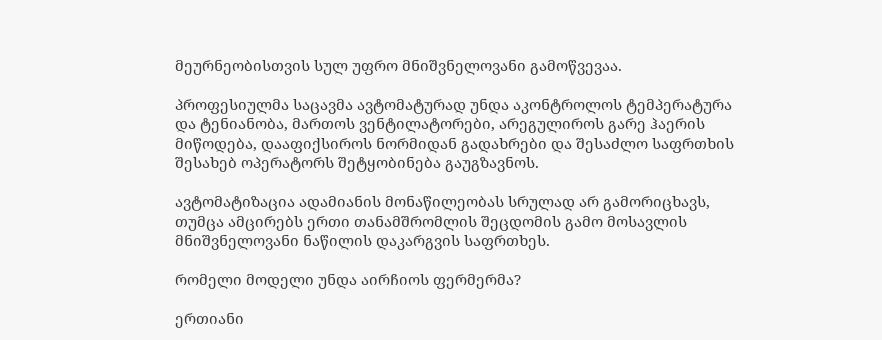მეურნეობისთვის სულ უფრო მნიშვნელოვანი გამოწვევაა.

პროფესიულმა საცავმა ავტომატურად უნდა აკონტროლოს ტემპერატურა და ტენიანობა, მართოს ვენტილატორები, არეგულიროს გარე ჰაერის მიწოდება, დააფიქსიროს ნორმიდან გადახრები და შესაძლო საფრთხის შესახებ ოპერატორს შეტყობინება გაუგზავნოს.

ავტომატიზაცია ადამიანის მონაწილეობას სრულად არ გამორიცხავს, თუმცა ამცირებს ერთი თანამშრომლის შეცდომის გამო მოსავლის მნიშვნელოვანი ნაწილის დაკარგვის საფრთხეს.

რომელი მოდელი უნდა აირჩიოს ფერმერმა?

ერთიანი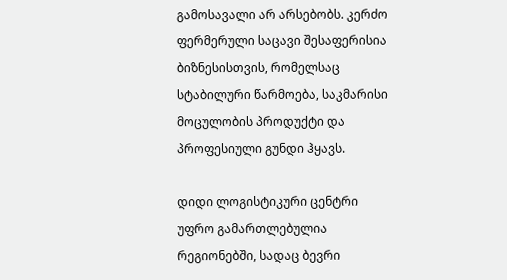გამოსავალი არ არსებობს. კერძო ფერმერული საცავი შესაფერისია ბიზნესისთვის, რომელსაც სტაბილური წარმოება, საკმარისი მოცულობის პროდუქტი და პროფესიული გუნდი ჰყავს.

დიდი ლოგისტიკური ცენტრი უფრო გამართლებულია რეგიონებში, სადაც ბევრი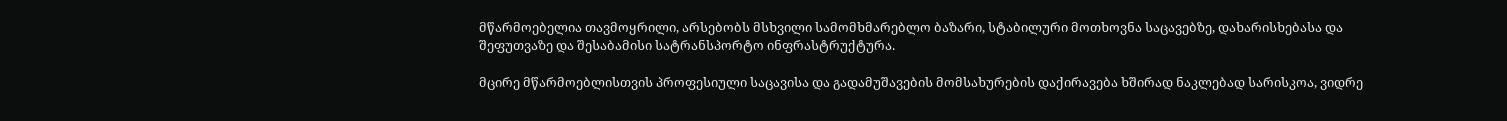მწარმოებელია თავმოყრილი, არსებობს მსხვილი სამომხმარებლო ბაზარი, სტაბილური მოთხოვნა საცავებზე, დახარისხებასა და შეფუთვაზე და შესაბამისი სატრანსპორტო ინფრასტრუქტურა.

მცირე მწარმოებლისთვის პროფესიული საცავისა და გადამუშავების მომსახურების დაქირავება ხშირად ნაკლებად სარისკოა, ვიდრე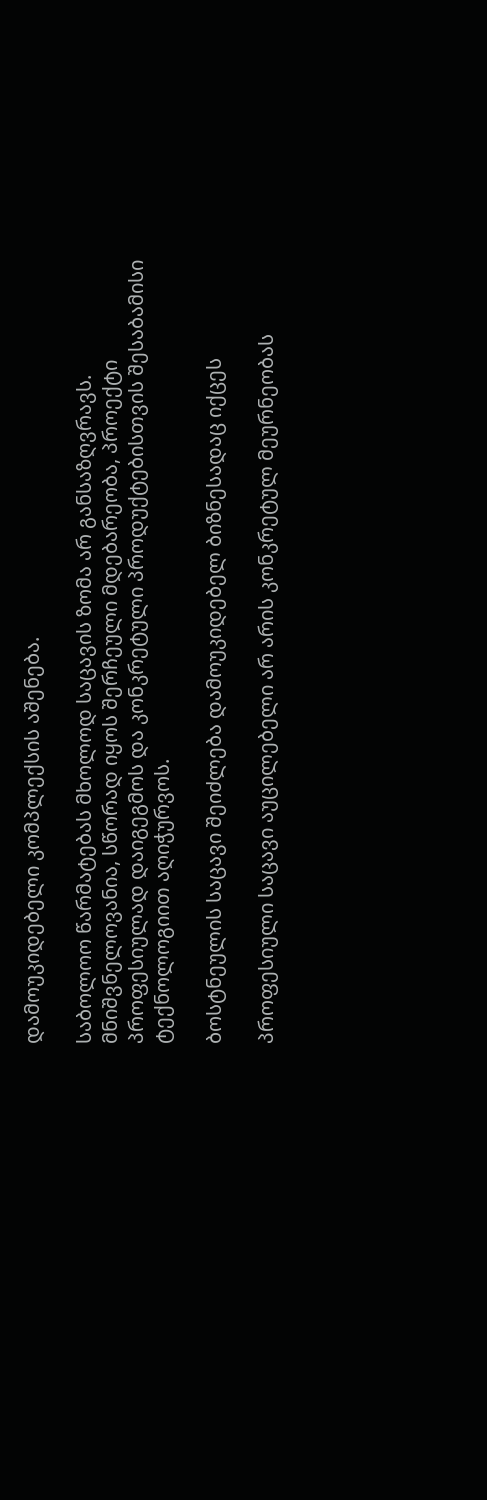დამოუკიდებელი კომპლექსის აშენება.

საბოლოო წარმატებას მხოლოდ საცავის ზომა არ განსაზღვრავს. მნიშვნელოვანია, სწორად იყოს შერჩეული მდებარეობა, პროექტი პროფესიულად დაიგეგმოს და კონკრეტული პროდუქტებისთვის შესაბამისი ტექნოლოგიით აღიჭურვოს.

ბოსტნეულის საცავი შეიძლება დამოუკიდებელ ბიზნესადაც იქცეს

პროფესიული საცავი აუცილებელი არ არის კონკრეტულ მეურნეობას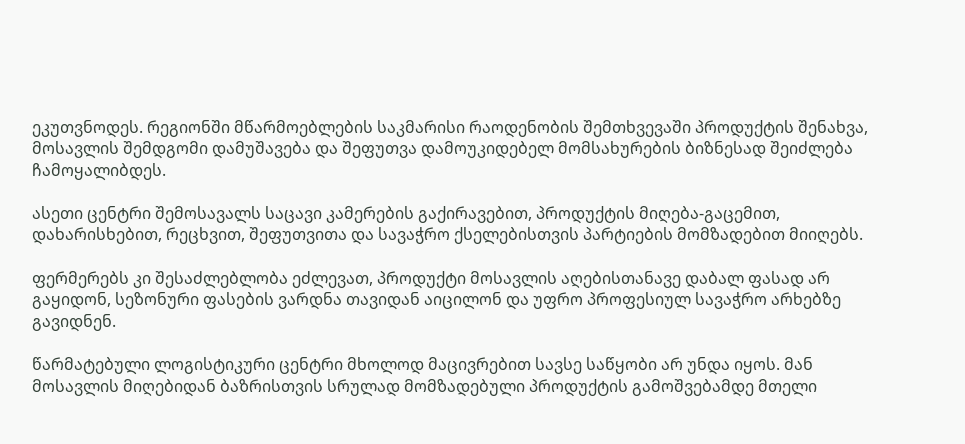ეკუთვნოდეს. რეგიონში მწარმოებლების საკმარისი რაოდენობის შემთხვევაში პროდუქტის შენახვა, მოსავლის შემდგომი დამუშავება და შეფუთვა დამოუკიდებელ მომსახურების ბიზნესად შეიძლება ჩამოყალიბდეს.

ასეთი ცენტრი შემოსავალს საცავი კამერების გაქირავებით, პროდუქტის მიღება-გაცემით, დახარისხებით, რეცხვით, შეფუთვითა და სავაჭრო ქსელებისთვის პარტიების მომზადებით მიიღებს.

ფერმერებს კი შესაძლებლობა ეძლევათ, პროდუქტი მოსავლის აღებისთანავე დაბალ ფასად არ გაყიდონ, სეზონური ფასების ვარდნა თავიდან აიცილონ და უფრო პროფესიულ სავაჭრო არხებზე გავიდნენ.

წარმატებული ლოგისტიკური ცენტრი მხოლოდ მაცივრებით სავსე საწყობი არ უნდა იყოს. მან მოსავლის მიღებიდან ბაზრისთვის სრულად მომზადებული პროდუქტის გამოშვებამდე მთელი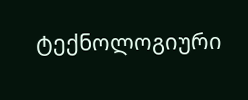ტექნოლოგიური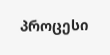პროცესი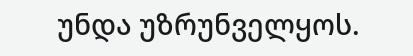უნდა უზრუნველყოს.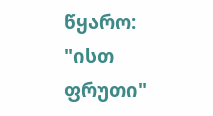წყარო: "ისთ ფრუთი"